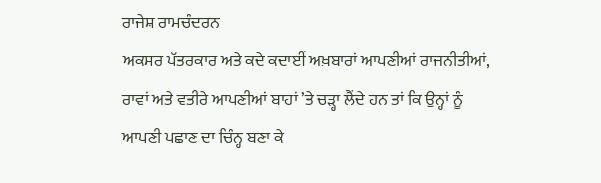ਰਾਜੇਸ਼ ਰਾਮਚੰਦਰਨ
ਅਕਸਰ ਪੱਤਰਕਾਰ ਅਤੇ ਕਦੇ ਕਦਾਈਂ ਅਖ਼ਬਾਰਾਂ ਆਪਣੀਆਂ ਰਾਜਨੀਤੀਆਂ, ਰਾਵਾਂ ਅਤੇ ਵਤੀਰੇ ਆਪਣੀਆਂ ਬਾਹਾਂ ’ਤੇ ਚੜ੍ਹਾ ਲੈਂਦੇ ਹਨ ਤਾਂ ਕਿ ਉਨ੍ਹਾਂ ਨੂੰ ਆਪਣੀ ਪਛਾਣ ਦਾ ਚਿੰਨ੍ਹ ਬਣਾ ਕੇ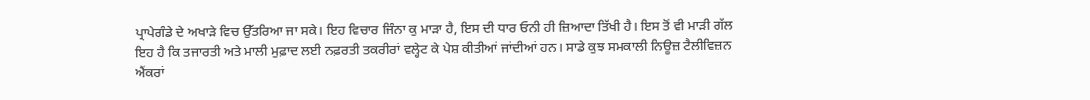ਪ੍ਰਾਪੇਗੰਡੇ ਦੇ ਅਖਾੜੇ ਵਿਚ ਉੱਤਰਿਆ ਜਾ ਸਕੇ। ਇਹ ਵਿਚਾਰ ਜਿੰਨਾ ਕੁ ਮਾੜਾ ਹੈ, ਇਸ ਦੀ ਧਾਰ ਓਨੀ ਹੀ ਜ਼ਿਆਦਾ ਤਿੱਖੀ ਹੈ। ਇਸ ਤੋਂ ਵੀ ਮਾੜੀ ਗੱਲ ਇਹ ਹੈ ਕਿ ਤਜਾਰਤੀ ਅਤੇ ਮਾਲੀ ਮੁਫ਼ਾਦ ਲਈ ਨਫ਼ਰਤੀ ਤਕਰੀਰਾਂ ਵਲ੍ਹੇਟ ਕੇ ਪੇਸ਼ ਕੀਤੀਆਂ ਜਾਂਦੀਆਂ ਹਨ। ਸਾਡੇ ਕੁਝ ਸਮਕਾਲੀ ਨਿਊਜ਼ ਟੈਲੀਵਿਜ਼ਨ ਐਂਕਰਾਂ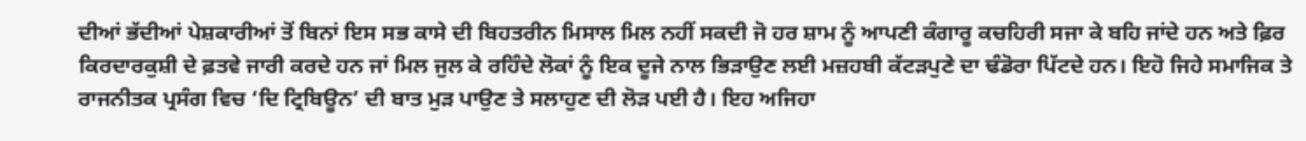ਦੀਆਂ ਭੱਦੀਆਂ ਪੇਸ਼ਕਾਰੀਆਂ ਤੋਂ ਬਿਨਾਂ ਇਸ ਸਭ ਕਾਸੇ ਦੀ ਬਿਹਤਰੀਨ ਮਿਸਾਲ ਮਿਲ ਨਹੀਂ ਸਕਦੀ ਜੋ ਹਰ ਸ਼ਾਮ ਨੂੰ ਆਪਣੀ ਕੰਗਾਰੂ ਕਚਹਿਰੀ ਸਜਾ ਕੇ ਬਹਿ ਜਾਂਦੇ ਹਨ ਅਤੇ ਫ਼ਿਰ ਕਿਰਦਾਰਕੁਸ਼ੀ ਦੇ ਫ਼ਤਵੇ ਜਾਰੀ ਕਰਦੇ ਹਨ ਜਾਂ ਮਿਲ ਜੁਲ ਕੇ ਰਹਿੰਦੇ ਲੋਕਾਂ ਨੂੰ ਇਕ ਦੂਜੇ ਨਾਲ ਭਿੜਾਉਣ ਲਈ ਮਜ਼ਹਬੀ ਕੱਟੜਪੁਣੇ ਦਾ ਢੰਡੋਰਾ ਪਿੱਟਦੇ ਹਨ। ਇਹੋ ਜਿਹੇ ਸਮਾਜਿਕ ਤੇ ਰਾਜਨੀਤਕ ਪ੍ਰਸੰਗ ਵਿਚ ‘ਦਿ ਟ੍ਰਿਬਿਊਨ’ ਦੀ ਬਾਤ ਮੁੜ ਪਾਉਣ ਤੇ ਸਲਾਹੁਣ ਦੀ ਲੋੜ ਪਈ ਹੈ। ਇਹ ਅਜਿਹਾ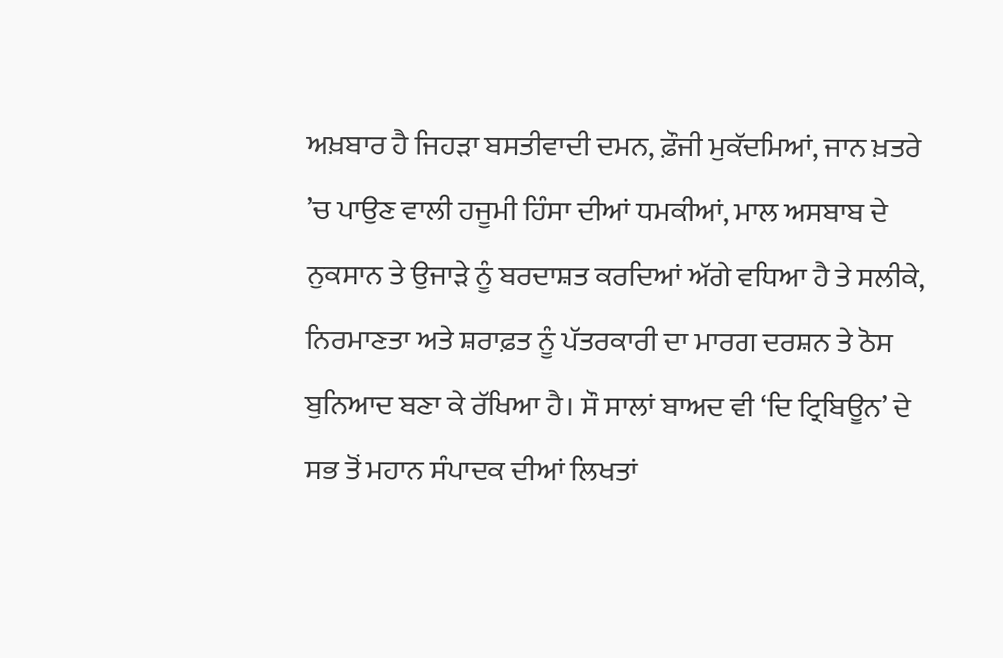ਅਖ਼ਬਾਰ ਹੈ ਜਿਹੜਾ ਬਸਤੀਵਾਦੀ ਦਮਨ, ਫ਼ੌਜੀ ਮੁਕੱਦਮਿਆਂ, ਜਾਨ ਖ਼ਤਰੇ ’ਚ ਪਾਉਣ ਵਾਲੀ ਹਜੂਮੀ ਹਿੰਸਾ ਦੀਆਂ ਧਮਕੀਆਂ, ਮਾਲ ਅਸਬਾਬ ਦੇ ਨੁਕਸਾਨ ਤੇ ਉਜਾੜੇ ਨੂੰ ਬਰਦਾਸ਼ਤ ਕਰਦਿਆਂ ਅੱਗੇ ਵਧਿਆ ਹੈ ਤੇ ਸਲੀਕੇ, ਨਿਰਮਾਣਤਾ ਅਤੇ ਸ਼ਰਾਫ਼ਤ ਨੂੰ ਪੱਤਰਕਾਰੀ ਦਾ ਮਾਰਗ ਦਰਸ਼ਨ ਤੇ ਠੋਸ ਬੁਨਿਆਦ ਬਣਾ ਕੇ ਰੱਖਿਆ ਹੈ। ਸੌ ਸਾਲਾਂ ਬਾਅਦ ਵੀ ‘ਦਿ ਟ੍ਰਿਬਿਊਨ’ ਦੇ ਸਭ ਤੋਂ ਮਹਾਨ ਸੰਪਾਦਕ ਦੀਆਂ ਲਿਖਤਾਂ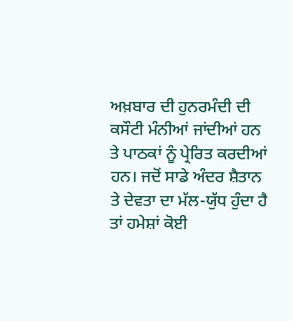ਅਖ਼ਬਾਰ ਦੀ ਹੁਨਰਮੰਦੀ ਦੀ ਕਸੌਟੀ ਮੰਨੀਆਂ ਜਾਂਦੀਆਂ ਹਨ ਤੇ ਪਾਠਕਾਂ ਨੂੰ ਪ੍ਰੇਰਿਤ ਕਰਦੀਆਂ ਹਨ। ਜਦੋਂ ਸਾਡੇ ਅੰਦਰ ਸ਼ੈਤਾਨ ਤੇ ਦੇਵਤਾ ਦਾ ਮੱਲ-ਯੁੱਧ ਹੁੰਦਾ ਹੈ ਤਾਂ ਹਮੇਸ਼ਾਂ ਕੋਈ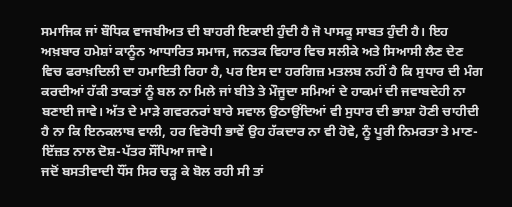ਸਮਾਜਿਕ ਜਾਂ ਬੌਧਿਕ ਵਾਜਬੀਅਤ ਦੀ ਬਾਹਰੀ ਇਕਾਈ ਹੁੰਦੀ ਹੈ ਜੋ ਪਾਸਕੂ ਸਾਬਤ ਹੁੰਦੀ ਹੈ। ਇਹ ਅਖ਼ਬਾਰ ਹਮੇਸ਼ਾਂ ਕਾਨੂੰਨ ਆਧਾਰਿਤ ਸਮਾਜ, ਜਨਤਕ ਵਿਹਾਰ ਵਿਚ ਸਲੀਕੇ ਅਤੇ ਸਿਆਸੀ ਲੈਣ ਦੇਣ ਵਿਚ ਫਰਾਖ਼ਦਿਲੀ ਦਾ ਹਮਾਇਤੀ ਰਿਹਾ ਹੈ, ਪਰ ਇਸ ਦਾ ਹਰਗਿਜ਼ ਮਤਲਬ ਨਹੀਂ ਹੈ ਕਿ ਸੁਧਾਰ ਦੀ ਮੰਗ ਕਰਦੀਆਂ ਹੱਕੀ ਤਾਕਤਾਂ ਨੂੰ ਬਲ ਨਾ ਮਿਲੇ ਜਾਂ ਬੀਤੇ ਤੇ ਮੌਜੂਦਾ ਸਮਿਆਂ ਦੇ ਹਾਕਮਾਂ ਦੀ ਜਵਾਬਦੇਹੀ ਨਾ ਬਣਾਈ ਜਾਵੇ। ਅੱਤ ਦੇ ਮਾੜੇ ਗਵਰਨਰਾਂ ਬਾਰੇ ਸਵਾਲ ਉਠਾਉਂਦਿਆਂ ਵੀ ਸੁਧਾਰ ਦੀ ਭਾਸ਼ਾ ਹੋਣੀ ਚਾਹੀਦੀ ਹੈ ਨਾ ਕਿ ਇਨਕਲਾਬ ਵਾਲੀ, ਹਰ ਵਿਰੋਧੀ ਭਾਵੇਂ ਉਹ ਹੱਕਦਾਰ ਨਾ ਵੀ ਹੋਵੇ, ਨੂੰ ਪੂਰੀ ਨਿਮਰਤਾ ਤੇ ਮਾਣ-ਇੱਜ਼ਤ ਨਾਲ ਦੋਸ਼-ਪੱਤਰ ਸੌਂਪਿਆ ਜਾਵੇ।
ਜਦੋਂ ਬਸਤੀਵਾਦੀ ਧੌਂਸ ਸਿਰ ਚੜ੍ਹ ਕੇ ਬੋਲ ਰਹੀ ਸੀ ਤਾਂ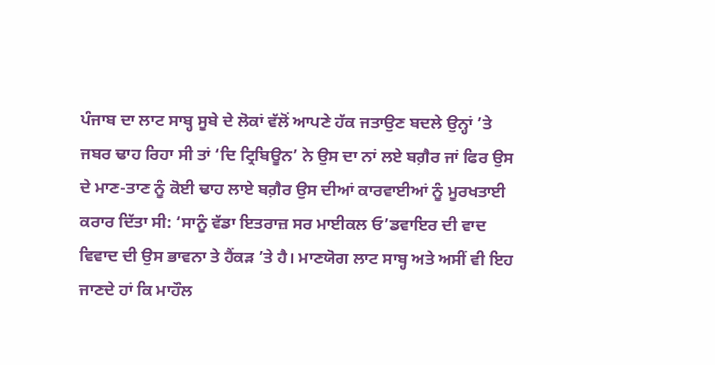ਪੰਜਾਬ ਦਾ ਲਾਟ ਸਾਬ੍ਹ ਸੂਬੇ ਦੇ ਲੋਕਾਂ ਵੱਲੋਂ ਆਪਣੇ ਹੱਕ ਜਤਾਉਣ ਬਦਲੇ ਉਨ੍ਹਾਂ ’ਤੇ ਜਬਰ ਢਾਹ ਰਿਹਾ ਸੀ ਤਾਂ ‘ਦਿ ਟ੍ਰਿਬਿਊਨ’ ਨੇ ਉਸ ਦਾ ਨਾਂ ਲਏ ਬਗ਼ੈਰ ਜਾਂ ਫਿਰ ਉਸ ਦੇ ਮਾਣ-ਤਾਣ ਨੂੰ ਕੋਈ ਢਾਹ ਲਾਏ ਬਗ਼ੈਰ ਉਸ ਦੀਆਂ ਕਾਰਵਾਈਆਂ ਨੂੰ ਮੂਰਖਤਾਈ ਕਰਾਰ ਦਿੱਤਾ ਸੀ: ‘ਸਾਨੂੰ ਵੱਡਾ ਇਤਰਾਜ਼ ਸਰ ਮਾਈਕਲ ਓ’ਡਵਾਇਰ ਦੀ ਵਾਦ ਵਿਵਾਦ ਦੀ ਉਸ ਭਾਵਨਾ ਤੇ ਹੈਂਕੜ ’ਤੇ ਹੈ। ਮਾਣਯੋਗ ਲਾਟ ਸਾਬ੍ਹ ਅਤੇ ਅਸੀਂ ਵੀ ਇਹ ਜਾਣਦੇ ਹਾਂ ਕਿ ਮਾਹੌਲ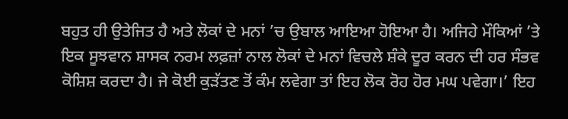ਬਹੁਤ ਹੀ ਉਤੇਜਿਤ ਹੈ ਅਤੇ ਲੋਕਾਂ ਦੇ ਮਨਾਂ ’ਚ ਉਬਾਲ ਆਇਆ ਹੋਇਆ ਹੈ। ਅਜਿਹੇ ਮੌਕਿਆਂ ’ਤੇ ਇਕ ਸੂਝਵਾਨ ਸ਼ਾਸਕ ਨਰਮ ਲਫ਼ਜ਼ਾਂ ਨਾਲ ਲੋਕਾਂ ਦੇ ਮਨਾਂ ਵਿਚਲੇ ਸ਼ੰਕੇ ਦੂਰ ਕਰਨ ਦੀ ਹਰ ਸੰਭਵ ਕੋਸ਼ਿਸ਼ ਕਰਦਾ ਹੈ। ਜੇ ਕੋਈ ਕੁੜੱਤਣ ਤੋਂ ਕੰਮ ਲਵੇਗਾ ਤਾਂ ਇਹ ਲੋਕ ਰੋਹ ਹੋਰ ਮਘ ਪਵੇਗਾ।’ ਇਹ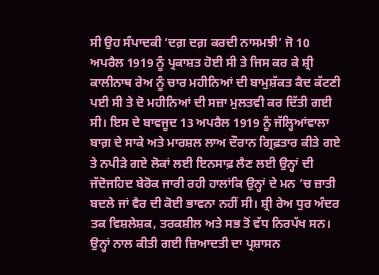ਸੀ ਉਹ ਸੰਪਾਦਕੀ ‘ਦਗ਼ ਦਗ਼ ਕਰਦੀ ਨਾਸਮਝੀ’ ਜੋ 10 ਅਪਰੈਲ 1919 ਨੂੰ ਪ੍ਰਕਾਸ਼ਤ ਹੋਈ ਸੀ ਤੇ ਜਿਸ ਕਰ ਕੇ ਸ਼੍ਰੀ ਕਾਲੀਨਾਥ ਰੇਅ ਨੂੰ ਚਾਰ ਮਹੀਨਿਆਂ ਦੀ ਬਾਮੁਸ਼ੱਕਤ ਕੈਦ ਕੱਟਣੀ ਪਈ ਸੀ ਤੇ ਦੋ ਮਹੀਨਿਆਂ ਦੀ ਸਜ਼ਾ ਮੁਲਤਵੀ ਕਰ ਦਿੱਤੀ ਗਈ ਸੀ। ਇਸ ਦੇ ਬਾਵਜੂਦ 13 ਅਪਰੈਲ 1919 ਨੂੰ ਜੱਲ੍ਹਿਆਂਵਾਲਾ ਬਾਗ਼ ਦੇ ਸਾਕੇ ਅਤੇ ਮਾਰਸ਼ਲ ਲਾਅ ਦੌਰਾਨ ਗ੍ਰਿਫ਼ਤਾਰ ਕੀਤੇ ਗਏ ਤੇ ਨਪੀੜੇ ਗਏ ਲੋਕਾਂ ਲਈ ਇਨਸਾਫ਼ ਲੈਣ ਲਈ ਉਨ੍ਹਾਂ ਦੀ ਜੱਦੋਜਹਿਦ ਬੇਰੋਕ ਜਾਰੀ ਰਹੀ ਹਾਲਾਂਕਿ ਉਨ੍ਹਾਂ ਦੇ ਮਨ ’ਚ ਜ਼ਾਤੀ ਬਦਲੇ ਜਾਂ ਵੈਰ ਦੀ ਕੋਈ ਭਾਵਨਾ ਨਹੀਂ ਸੀ। ਸ਼੍ਰੀ ਰੇਅ ਧੁਰ ਅੰਦਰ ਤਕ ਵਿਸ਼ਲੇਸ਼ਕ, ਤਰਕਸ਼ੀਲ ਅਤੇ ਸਭ ਤੋਂ ਵੱਧ ਨਿਰਪੱਖ ਸਨ। ਉਨ੍ਹਾਂ ਨਾਲ ਕੀਤੀ ਗਈ ਜ਼ਿਆਦਤੀ ਦਾ ਪ੍ਰਸ਼ਾਸਨ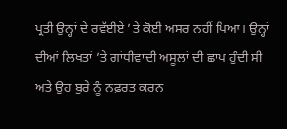ਪ੍ਰਤੀ ਉਨ੍ਹਾਂ ਦੇ ਰਵੱਈਏ ’ਤੇ ਕੋਈ ਅਸਰ ਨਹੀਂ ਪਿਆ। ਉਨ੍ਹਾਂ ਦੀਆਂ ਲਿਖਤਾਂ ’ਤੇ ਗਾਂਧੀਵਾਦੀ ਅਸੂਲਾਂ ਦੀ ਛਾਪ ਹੁੰਦੀ ਸੀ ਅਤੇ ਉਹ ਬੁਰੇ ਨੂੰ ਨਫ਼ਰਤ ਕਰਨ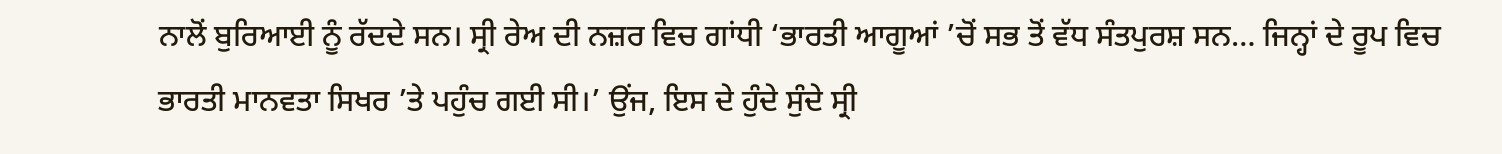ਨਾਲੋਂ ਬੁਰਿਆਈ ਨੂੰ ਰੱਦਦੇ ਸਨ। ਸ੍ਰੀ ਰੇਅ ਦੀ ਨਜ਼ਰ ਵਿਚ ਗਾਂਧੀ ‘ਭਾਰਤੀ ਆਗੂਆਂ ’ਚੋਂ ਸਭ ਤੋਂ ਵੱਧ ਸੰਤਪੁਰਸ਼ ਸਨ… ਜਿਨ੍ਹਾਂ ਦੇ ਰੂਪ ਵਿਚ ਭਾਰਤੀ ਮਾਨਵਤਾ ਸਿਖਰ ’ਤੇ ਪਹੁੰਚ ਗਈ ਸੀ।’ ਉਂਜ, ਇਸ ਦੇ ਹੁੰਦੇ ਸੁੰਦੇ ਸ੍ਰੀ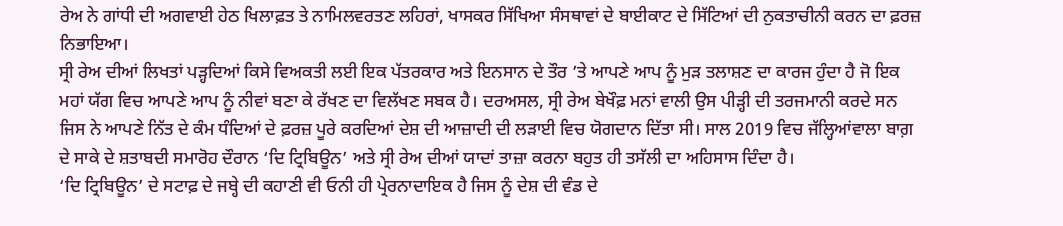ਰੇਅ ਨੇ ਗਾਂਧੀ ਦੀ ਅਗਵਾਈ ਹੇਠ ਖਿਲਾਫ਼ਤ ਤੇ ਨਾਮਿਲਵਰਤਣ ਲਹਿਰਾਂ, ਖਾਸਕਰ ਸਿੱਖਿਆ ਸੰਸਥਾਵਾਂ ਦੇ ਬਾਈਕਾਟ ਦੇ ਸਿੱਟਿਆਂ ਦੀ ਨੁਕਤਾਚੀਨੀ ਕਰਨ ਦਾ ਫ਼ਰਜ਼ ਨਿਭਾਇਆ।
ਸ੍ਰੀ ਰੇਅ ਦੀਆਂ ਲਿਖਤਾਂ ਪੜ੍ਹਦਿਆਂ ਕਿਸੇ ਵਿਅਕਤੀ ਲਈ ਇਕ ਪੱਤਰਕਾਰ ਅਤੇ ਇਨਸਾਨ ਦੇ ਤੌਰ ’ਤੇ ਆਪਣੇ ਆਪ ਨੂੰ ਮੁੜ ਤਲਾਸ਼ਣ ਦਾ ਕਾਰਜ ਹੁੰਦਾ ਹੈ ਜੋ ਇਕ ਮਹਾਂ ਯੱਗ ਵਿਚ ਆਪਣੇ ਆਪ ਨੂੰ ਨੀਵਾਂ ਬਣਾ ਕੇ ਰੱਖਣ ਦਾ ਵਿਲੱਖਣ ਸਬਕ ਹੈ। ਦਰਅਸਲ, ਸ੍ਰੀ ਰੇਅ ਬੇਖੌਫ਼ ਮਨਾਂ ਵਾਲੀ ਉਸ ਪੀੜ੍ਹੀ ਦੀ ਤਰਜਮਾਨੀ ਕਰਦੇ ਸਨ ਜਿਸ ਨੇ ਆਪਣੇ ਨਿੱਤ ਦੇ ਕੰਮ ਧੰਦਿਆਂ ਦੇ ਫ਼ਰਜ਼ ਪੂਰੇ ਕਰਦਿਆਂ ਦੇਸ਼ ਦੀ ਆਜ਼ਾਦੀ ਦੀ ਲੜਾਈ ਵਿਚ ਯੋਗਦਾਨ ਦਿੱਤਾ ਸੀ। ਸਾਲ 2019 ਵਿਚ ਜੱਲ੍ਹਿਆਂਵਾਲਾ ਬਾਗ਼ ਦੇ ਸਾਕੇ ਦੇ ਸ਼ਤਾਬਦੀ ਸਮਾਰੋਹ ਦੌਰਾਨ ‘ਦਿ ਟ੍ਰਿਬਿਊਨ’ ਅਤੇ ਸ੍ਰੀ ਰੇਅ ਦੀਆਂ ਯਾਦਾਂ ਤਾਜ਼ਾ ਕਰਨਾ ਬਹੁਤ ਹੀ ਤਸੱਲੀ ਦਾ ਅਹਿਸਾਸ ਦਿੰਦਾ ਹੈ।
‘ਦਿ ਟ੍ਰਿਬਿਊਨ’ ਦੇ ਸਟਾਫ਼ ਦੇ ਜਬ੍ਹੇ ਦੀ ਕਹਾਣੀ ਵੀ ਓਨੀ ਹੀ ਪ੍ਰੇਰਨਾਦਾਇਕ ਹੈ ਜਿਸ ਨੂੰ ਦੇਸ਼ ਦੀ ਵੰਡ ਦੇ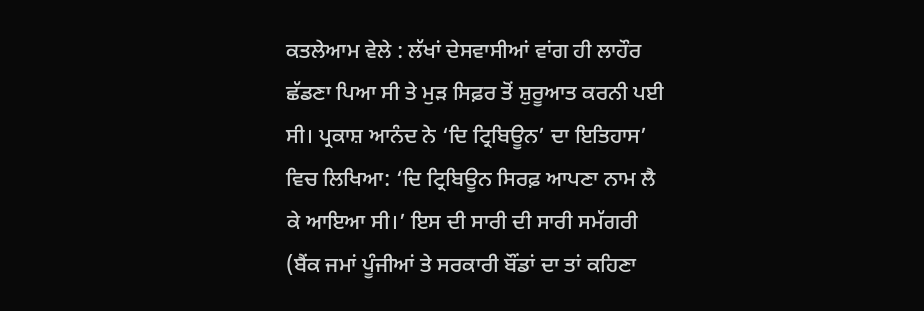ਕਤਲੇਆਮ ਵੇਲੇ : ਲੱਖਾਂ ਦੇਸਵਾਸੀਆਂ ਵਾਂਗ ਹੀ ਲਾਹੌਰ ਛੱਡਣਾ ਪਿਆ ਸੀ ਤੇ ਮੁੜ ਸਿਫ਼ਰ ਤੋਂ ਸ਼ੁਰੂਆਤ ਕਰਨੀ ਪਈ ਸੀ। ਪ੍ਰਕਾਸ਼ ਆਨੰਦ ਨੇ ‘ਦਿ ਟ੍ਰਿਬਿਊਨ’ ਦਾ ਇਤਿਹਾਸ’ ਵਿਚ ਲਿਖਿਆ: ‘ਦਿ ਟ੍ਰਿਬਿਊਨ ਸਿਰਫ਼ ਆਪਣਾ ਨਾਮ ਲੈ ਕੇ ਆਇਆ ਸੀ।’ ਇਸ ਦੀ ਸਾਰੀ ਦੀ ਸਾਰੀ ਸਮੱਗਰੀ (ਬੈਂਕ ਜਮਾਂ ਪੂੰਜੀਆਂ ਤੇ ਸਰਕਾਰੀ ਬੌਂਡਾਂ ਦਾ ਤਾਂ ਕਹਿਣਾ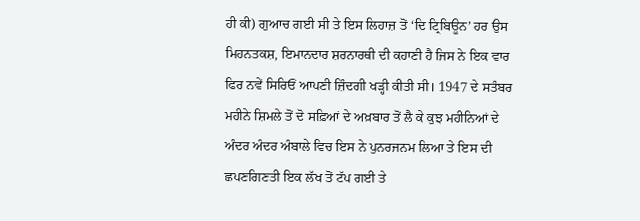ਹੀ ਕੀ) ਗੁਆਚ ਗਈ ਸੀ ਤੇ ਇਸ ਲਿਹਾਜ਼ ਤੋਂ ‘ਦਿ ਟ੍ਰਿਬਿਊਨ’ ਹਰ ਉਸ ਮਿਹਨਤਕਸ਼, ਇਮਾਨਦਾਰ ਸ਼ਰਨਾਰਥੀ ਦੀ ਕਹਾਣੀ ਹੈ ਜਿਸ ਨੇ ਇਕ ਵਾਰ ਫਿਰ ਨਵੇਂ ਸਿਰਿਓਂ ਆਪਣੀ ਜ਼ਿੰਦਗੀ ਖੜ੍ਹੀ ਕੀਤੀ ਸੀ। 1947 ਦੇ ਸਤੰਬਰ ਮਹੀਨੇ ਸ਼ਿਮਲੇ ਤੋਂ ਦੋ ਸਫ਼ਿਆਂ ਦੇ ਅਖ਼ਬਾਰ ਤੋਂ ਲੈ ਕੇ ਕੁਝ ਮਹੀਨਿਆਂ ਦੇ ਅੰਦਰ ਅੰਦਰ ਅੰਬਾਲੇ ਵਿਚ ਇਸ ਨੇ ਪੁਨਰਜਨਮ ਲਿਆ ਤੇ ਇਸ ਦੀ ਛਪਣਗਿਣਤੀ ਇਕ ਲੱਖ ਤੋਂ ਟੱਪ ਗਈ ਤੇ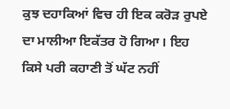ਕੁਝ ਦਹਾਕਿਆਂ ਵਿਚ ਹੀ ਇਕ ਕਰੋੜ ਰੁਪਏ ਦਾ ਮਾਲੀਆ ਇਕੱਤਰ ਹੋ ਗਿਆ। ਇਹ ਕਿਸੇ ਪਰੀ ਕਹਾਣੀ ਤੋਂ ਘੱਟ ਨਹੀਂ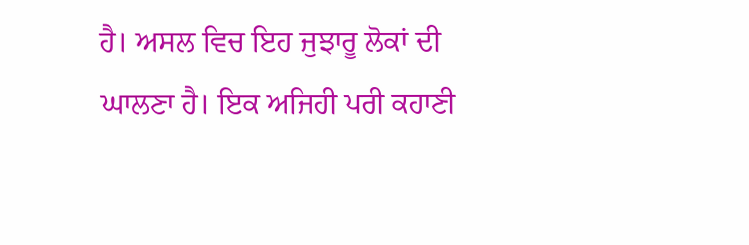ਹੈ। ਅਸਲ ਵਿਚ ਇਹ ਜੁਝਾਰੂ ਲੋਕਾਂ ਦੀ ਘਾਲਣਾ ਹੈ। ਇਕ ਅਜਿਹੀ ਪਰੀ ਕਹਾਣੀ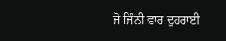ਜੋ ਜਿੰਨੀ ਵਾਰ ਦੁਹਰਾਈ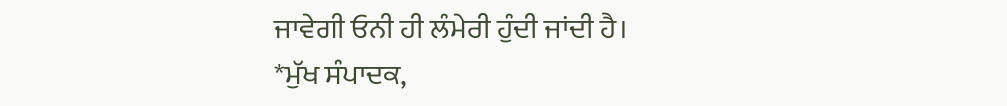ਜਾਵੇਗੀ ਓਨੀ ਹੀ ਲੰਮੇਰੀ ਹੁੰਦੀ ਜਾਂਦੀ ਹੈ।
*ਮੁੱਖ ਸੰਪਾਦਕ,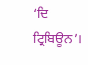‘ਦਿ ਟ੍ਰਿਬਿਊਨ’।